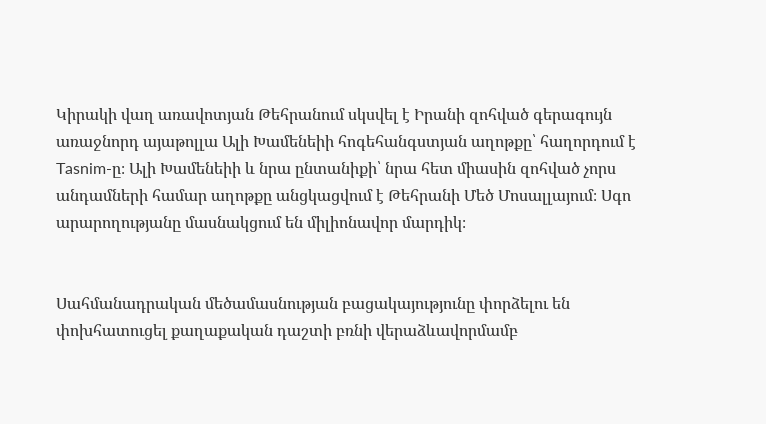Կիրակի վաղ առավոտյան Թեհրանում սկսվել է Իրանի զոհված գերագույն առաջնորդ այաթոլլա Ալի Խամենեիի հոգեհանգստյան աղոթքը՝ հաղորդում է Tasnim-ը։ Ալի Խամենեիի և նրա ընտանիքի՝ նրա հետ միասին զոհված չորս անդամների համար աղոթքը անցկացվում է Թեհրանի Մեծ Մոսալլայում։ Սգո արարողությանը մասնակցում են միլիոնավոր մարդիկ։


Սահմանադրական մեծամասնության բացակայությունը փորձելու են փոխհատուցել քաղաքական դաշտի բռնի վերաձևավորմամբ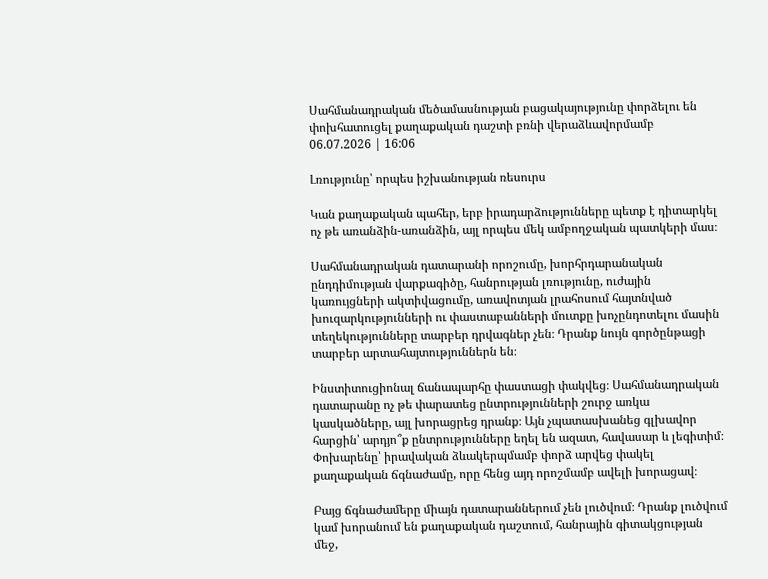Սահմանադրական մեծամասնության բացակայությունը փորձելու են փոխհատուցել քաղաքական դաշտի բռնի վերաձևավորմամբ
06.07.2026 | 16:06

Լռությունը՝ որպես իշխանության ռեսուրս

Կան քաղաքական պահեր, երբ իրադարձությունները պետք է դիտարկել ոչ թե առանձին-առանձին, այլ որպես մեկ ամբողջական պատկերի մաս։

Սահմանադրական դատարանի որոշումը, խորհրդարանական ընդդիմության վարքագիծը, հանրության լռությունը, ուժային կառույցների ակտիվացումը, առավոտյան լրահոսում հայտնված խուզարկությունների ու փաստաբանների մուտքը խոչընդոտելու մասին տեղեկությունները տարբեր դրվագներ չեն։ Դրանք նույն գործընթացի տարբեր արտահայտություններն են։

Ինստիտուցիոնալ ճանապարհը փաստացի փակվեց։ Սահմանադրական դատարանը ոչ թե փարատեց ընտրությունների շուրջ առկա կասկածները, այլ խորացրեց դրանք։ Այն չպատասխանեց գլխավոր հարցին՝ արդյո՞ք ընտրությունները եղել են ազատ, հավասար և լեգիտիմ։ Փոխարենը՝ իրավական ձևակերպմամբ փորձ արվեց փակել քաղաքական ճգնաժամը, որը հենց այդ որոշմամբ ավելի խորացավ։

Բայց ճգնաժամերը միայն դատարաններում չեն լուծվում։ Դրանք լուծվում կամ խորանում են քաղաքական դաշտում, հանրային գիտակցության մեջ,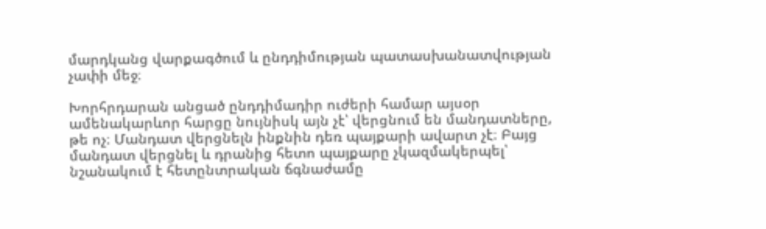մարդկանց վարքագծում և ընդդիմության պատասխանատվության չափի մեջ։

Խորհրդարան անցած ընդդիմադիր ուժերի համար այսօր ամենակարևոր հարցը նույնիսկ այն չէ՝ վերցնում են մանդատները, թե ոչ։ Մանդատ վերցնելն ինքնին դեռ պայքարի ավարտ չէ։ Բայց մանդատ վերցնել և դրանից հետո պայքարը չկազմակերպել՝ նշանակում է հետընտրական ճգնաժամը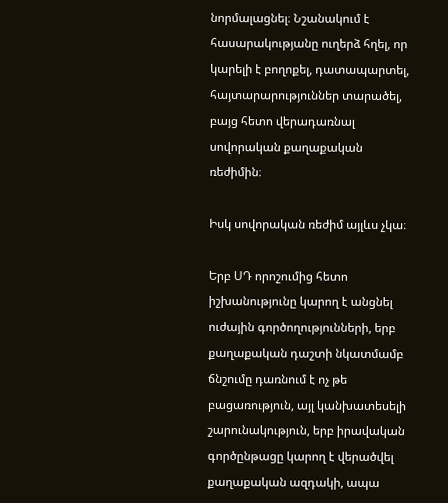նորմալացնել։ Նշանակում է հասարակությանը ուղերձ հղել, որ կարելի է բողոքել, դատապարտել, հայտարարություններ տարածել, բայց հետո վերադառնալ սովորական քաղաքական ռեժիմին։

Իսկ սովորական ռեժիմ այլևս չկա։

Երբ ՍԴ որոշումից հետո իշխանությունը կարող է անցնել ուժային գործողությունների, երբ քաղաքական դաշտի նկատմամբ ճնշումը դառնում է ոչ թե բացառություն, այլ կանխատեսելի շարունակություն, երբ իրավական գործընթացը կարող է վերածվել քաղաքական ազդակի, ապա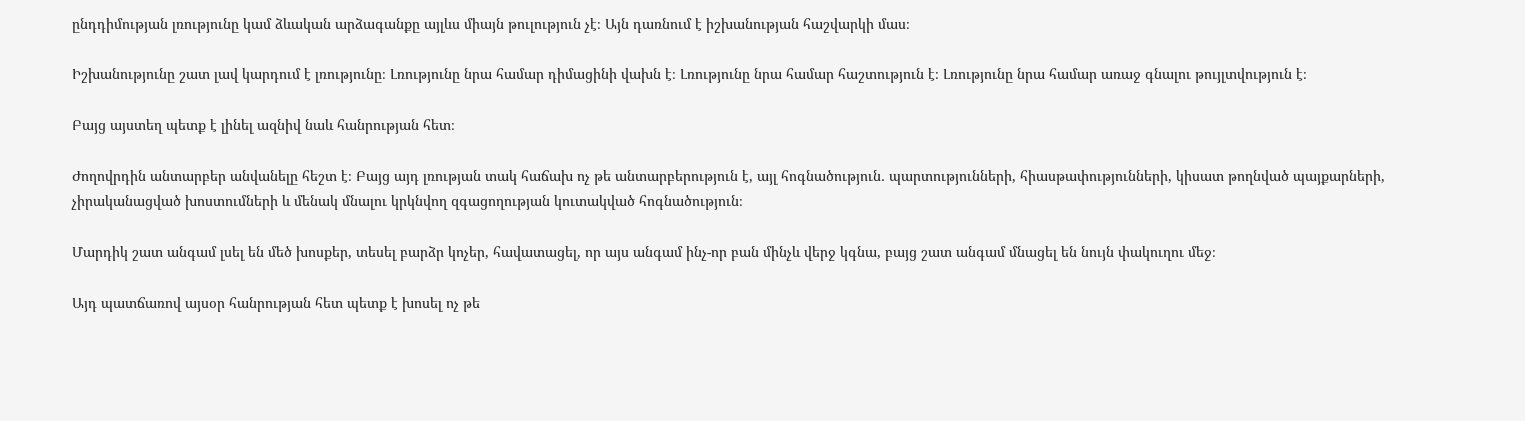ընդդիմության լռությունը կամ ձևական արձագանքը այլևս միայն թուլություն չէ։ Այն դառնում է իշխանության հաշվարկի մաս։

Իշխանությունը շատ լավ կարդում է լռությունը։ Լռությունը նրա համար դիմացինի վախն է։ Լռությունը նրա համար հաշտություն է։ Լռությունը նրա համար առաջ գնալու թույլտվություն է։

Բայց այստեղ պետք է լինել ազնիվ նաև հանրության հետ։

Ժողովրդին անտարբեր անվանելը հեշտ է։ Բայց այդ լռության տակ հաճախ ոչ թե անտարբերություն է, այլ հոգնածություն․ պարտությունների, հիասթափությունների, կիսատ թողնված պայքարների, չիրականացված խոստումների և մենակ մնալու կրկնվող զգացողության կուտակված հոգնածություն։

Մարդիկ շատ անգամ լսել են մեծ խոսքեր, տեսել բարձր կոչեր, հավատացել, որ այս անգամ ինչ-որ բան մինչև վերջ կգնա, բայց շատ անգամ մնացել են նույն փակուղու մեջ։

Այդ պատճառով այսօր հանրության հետ պետք է խոսել ոչ թե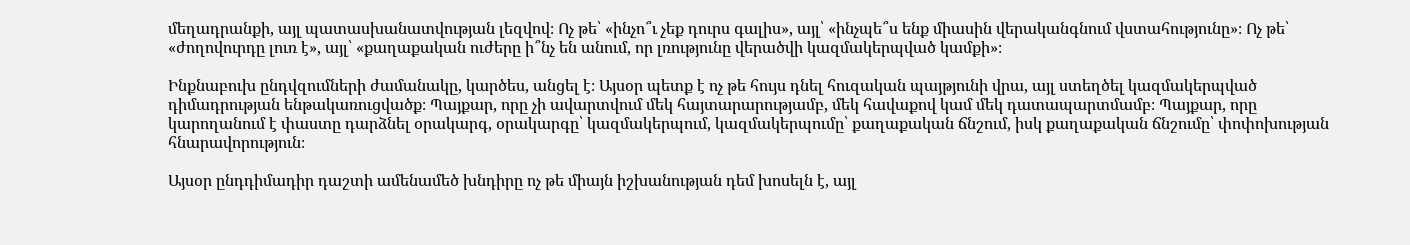մեղադրանքի, այլ պատասխանատվության լեզվով։ Ոչ թե՝ «ինչո՞ւ չեք դուրս գալիս», այլ՝ «ինչպե՞ս ենք միասին վերականգնում վստահությունը»։ Ոչ թե՝ «ժողովուրդը լուռ է», այլ՝ «քաղաքական ուժերը ի՞նչ են անում, որ լռությունը վերածվի կազմակերպված կամքի»։

Ինքնաբուխ ընդվզումների ժամանակը, կարծես, անցել է։ Այսօր պետք է ոչ թե հույս դնել հուզական պայթյունի վրա, այլ ստեղծել կազմակերպված դիմադրության ենթակառուցվածք։ Պայքար, որը չի ավարտվում մեկ հայտարարությամբ, մեկ հավաքով կամ մեկ դատապարտմամբ։ Պայքար, որը կարողանում է փաստը դարձնել օրակարգ, օրակարգը՝ կազմակերպում, կազմակերպումը՝ քաղաքական ճնշում, իսկ քաղաքական ճնշումը՝ փոփոխության հնարավորություն։

Այսօր ընդդիմադիր դաշտի ամենամեծ խնդիրը ոչ թե միայն իշխանության դեմ խոսելն է, այլ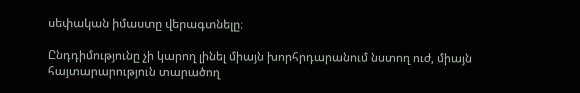սեփական իմաստը վերագտնելը։

Ընդդիմությունը չի կարող լինել միայն խորհրդարանում նստող ուժ, միայն հայտարարություն տարածող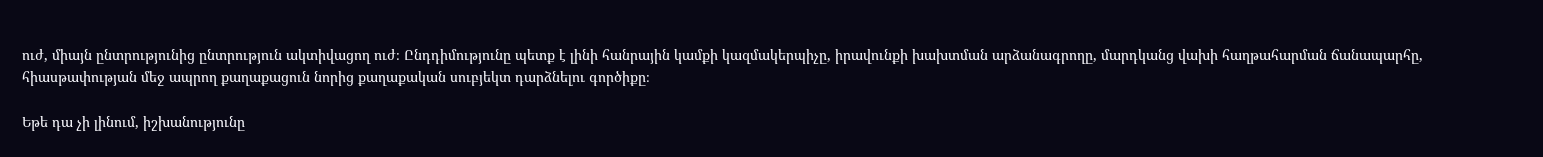ուժ, միայն ընտրությունից ընտրություն ակտիվացող ուժ։ Ընդդիմությունը պետք է լինի հանրային կամքի կազմակերպիչը, իրավունքի խախտման արձանագրողը, մարդկանց վախի հաղթահարման ճանապարհը, հիասթափության մեջ ապրող քաղաքացուն նորից քաղաքական սուբյեկտ դարձնելու գործիքը։

Եթե դա չի լինում, իշխանությունը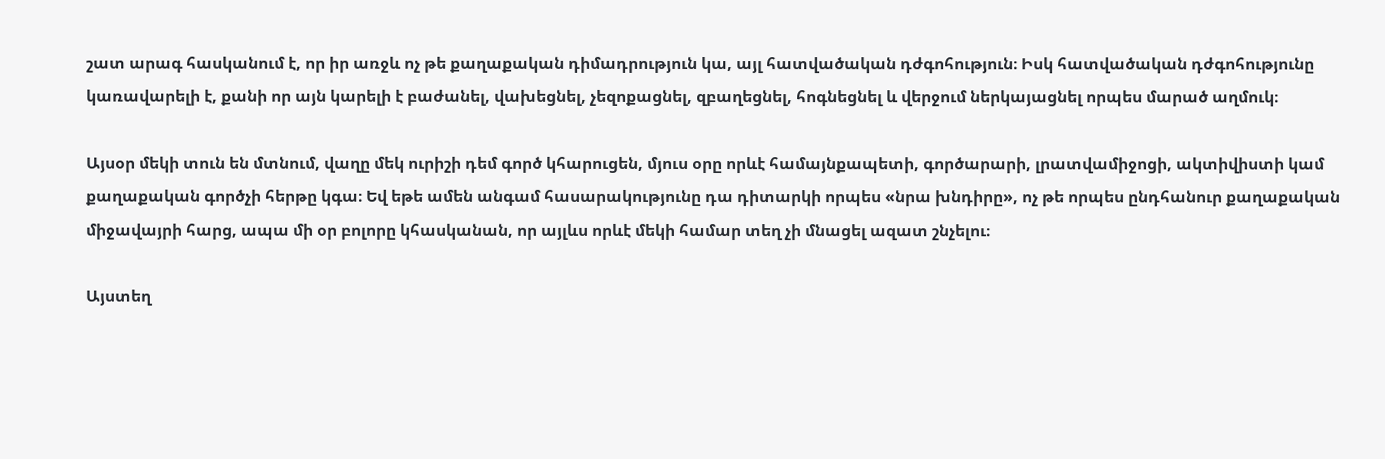շատ արագ հասկանում է, որ իր առջև ոչ թե քաղաքական դիմադրություն կա, այլ հատվածական դժգոհություն։ Իսկ հատվածական դժգոհությունը կառավարելի է, քանի որ այն կարելի է բաժանել, վախեցնել, չեզոքացնել, զբաղեցնել, հոգնեցնել և վերջում ներկայացնել որպես մարած աղմուկ։

Այսօր մեկի տուն են մտնում, վաղը մեկ ուրիշի դեմ գործ կհարուցեն, մյուս օրը որևէ համայնքապետի, գործարարի, լրատվամիջոցի, ակտիվիստի կամ քաղաքական գործչի հերթը կգա։ Եվ եթե ամեն անգամ հասարակությունը դա դիտարկի որպես «նրա խնդիրը», ոչ թե որպես ընդհանուր քաղաքական միջավայրի հարց, ապա մի օր բոլորը կհասկանան, որ այլևս որևէ մեկի համար տեղ չի մնացել ազատ շնչելու։

Այստեղ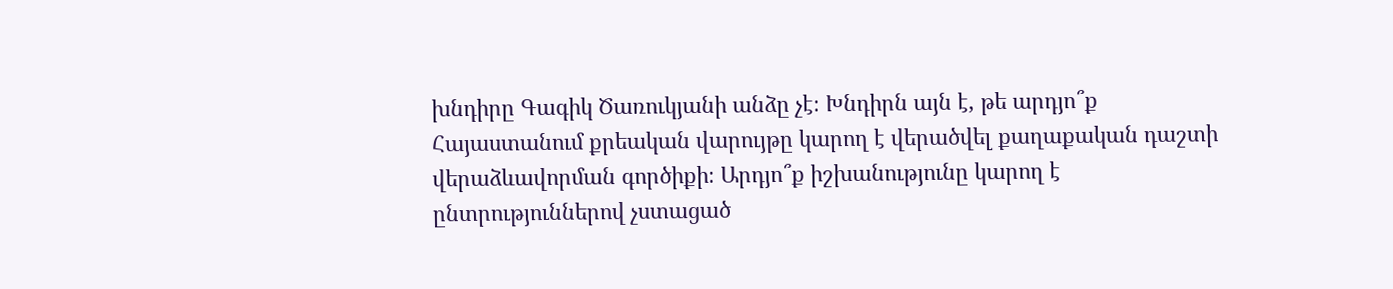խնդիրը Գագիկ Ծառուկյանի անձը չէ։ Խնդիրն այն է, թե արդյո՞ք Հայաստանում քրեական վարույթը կարող է վերածվել քաղաքական դաշտի վերաձևավորման գործիքի։ Արդյո՞ք իշխանությունը կարող է ընտրություններով չստացած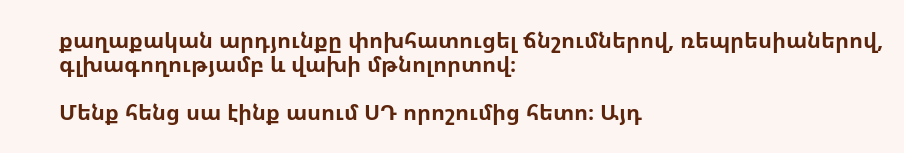քաղաքական արդյունքը փոխհատուցել ճնշումներով, ռեպրեսիաներով, գլխագողությամբ և վախի մթնոլորտով։

Մենք հենց սա էինք ասում ՍԴ որոշումից հետո։ Այդ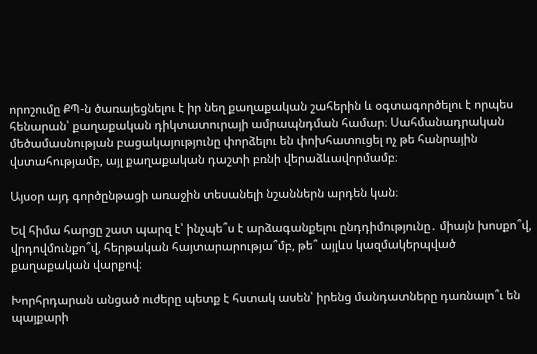որոշումը ՔՊ-ն ծառայեցնելու է իր նեղ քաղաքական շահերին և օգտագործելու է որպես հենարան՝ քաղաքական դիկտատուրայի ամրապնդման համար։ Սահմանադրական մեծամասնության բացակայությունը փորձելու են փոխհատուցել ոչ թե հանրային վստահությամբ, այլ քաղաքական դաշտի բռնի վերաձևավորմամբ։

Այսօր այդ գործընթացի առաջին տեսանելի նշաններն արդեն կան։

Եվ հիմա հարցը շատ պարզ է՝ ինչպե՞ս է արձագանքելու ընդդիմությունը․ միայն խոսքո՞վ, վրդովմունքո՞վ, հերթական հայտարարությա՞մբ, թե՞ այլևս կազմակերպված քաղաքական վարքով։

Խորհրդարան անցած ուժերը պետք է հստակ ասեն՝ իրենց մանդատները դառնալո՞ւ են պայքարի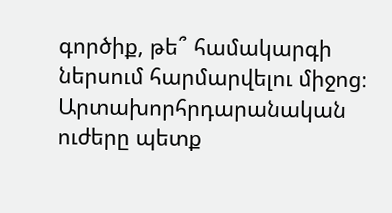գործիք, թե՞ համակարգի ներսում հարմարվելու միջոց։ Արտախորհրդարանական ուժերը պետք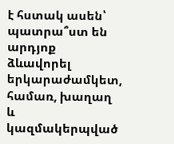է հստակ ասեն՝ պատրա՞ստ են արդյոք ձևավորել երկարաժամկետ, համառ, խաղաղ և կազմակերպված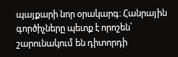պայքարի նոր օրակարգ։ Հանրային գործիչները պետք է որոշեն՝ շարունակում են դիտորդի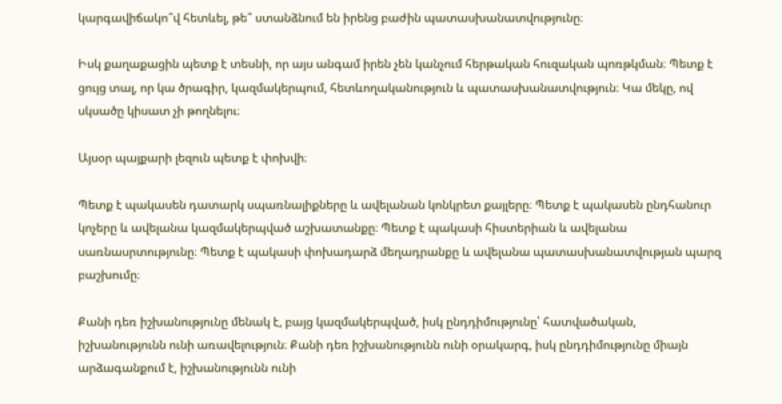կարգավիճակո՞վ հետևել, թե՞ ստանձնում են իրենց բաժին պատասխանատվությունը։

Իսկ քաղաքացին պետք է տեսնի, որ այս անգամ իրեն չեն կանչում հերթական հուզական պոռթկման։ Պետք է ցույց տալ, որ կա ծրագիր, կազմակերպում, հետևողականություն և պատասխանատվություն։ Կա մեկը, ով սկսածը կիսատ չի թողնելու։

Այսօր պայքարի լեզուն պետք է փոխվի։

Պետք է պակասեն դատարկ սպառնալիքները և ավելանան կոնկրետ քայլերը։ Պետք է պակասեն ընդհանուր կոչերը և ավելանա կազմակերպված աշխատանքը։ Պետք է պակասի հիստերիան և ավելանա սառնասրտությունը։ Պետք է պակասի փոխադարձ մեղադրանքը և ավելանա պատասխանատվության պարզ բաշխումը։

Քանի դեռ իշխանությունը մենակ է, բայց կազմակերպված, իսկ ընդդիմությունը՝ հատվածական, իշխանությունն ունի առավելություն։ Քանի դեռ իշխանությունն ունի օրակարգ, իսկ ընդդիմությունը միայն արձագանքում է, իշխանությունն ունի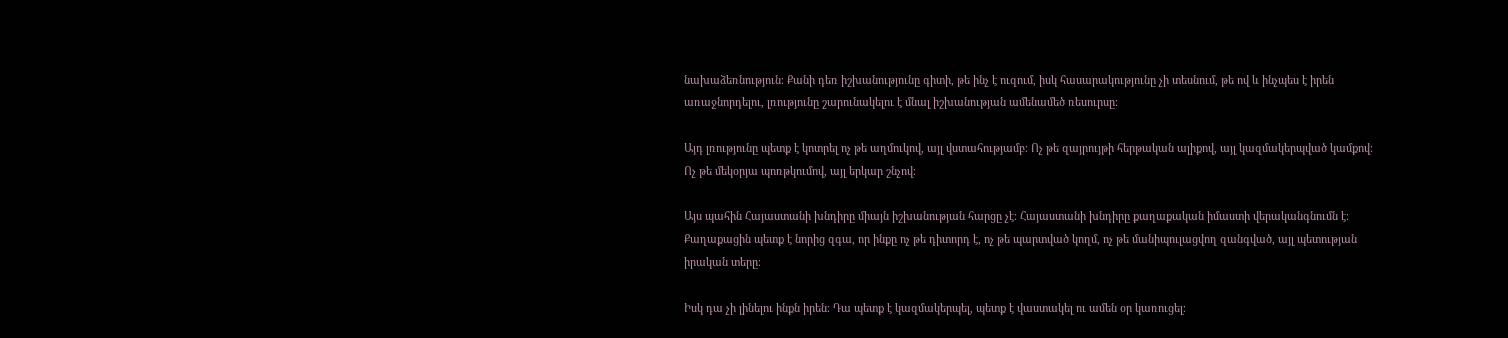նախաձեռնություն։ Քանի դեռ իշխանությունը գիտի, թե ինչ է ուզում, իսկ հասարակությունը չի տեսնում, թե ով և ինչպես է իրեն առաջնորդելու, լռությունը շարունակելու է մնալ իշխանության ամենամեծ ռեսուրսը։

Այդ լռությունը պետք է կոտրել ոչ թե աղմուկով, այլ վստահությամբ։ Ոչ թե զայրույթի հերթական ալիքով, այլ կազմակերպված կամքով։ Ոչ թե մեկօրյա պոռթկումով, այլ երկար շնչով։

Այս պահին Հայաստանի խնդիրը միայն իշխանության հարցը չէ։ Հայաստանի խնդիրը քաղաքական իմաստի վերականգնումն է։ Քաղաքացին պետք է նորից զգա, որ ինքը ոչ թե դիտորդ է, ոչ թե պարտված կողմ, ոչ թե մանիպուլացվող զանգված, այլ պետության իրական տերը։

Իսկ դա չի լինելու ինքն իրեն։ Դա պետք է կազմակերպել, պետք է վաստակել ու ամեն օր կառուցել։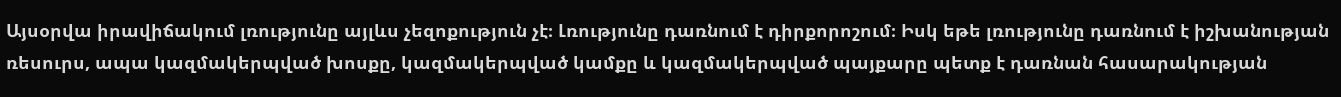Այսօրվա իրավիճակում լռությունը այլևս չեզոքություն չէ։ Լռությունը դառնում է դիրքորոշում։ Իսկ եթե լռությունը դառնում է իշխանության ռեսուրս, ապա կազմակերպված խոսքը, կազմակերպված կամքը և կազմակերպված պայքարը պետք է դառնան հասարակության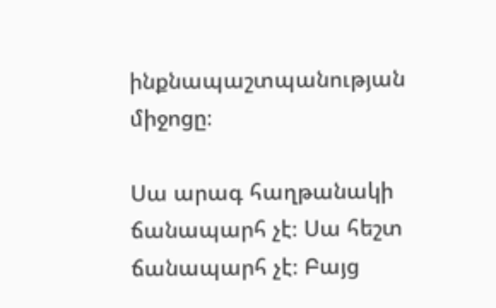ինքնապաշտպանության միջոցը։

Սա արագ հաղթանակի ճանապարհ չէ։ Սա հեշտ ճանապարհ չէ։ Բայց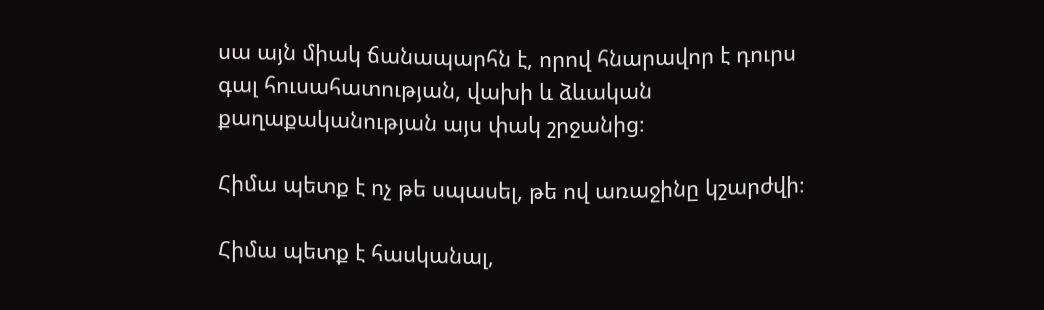սա այն միակ ճանապարհն է, որով հնարավոր է դուրս գալ հուսահատության, վախի և ձևական քաղաքականության այս փակ շրջանից։

Հիմա պետք է ոչ թե սպասել, թե ով առաջինը կշարժվի։

Հիմա պետք է հասկանալ,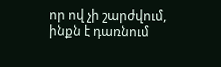որ ով չի շարժվում, ինքն է դառնում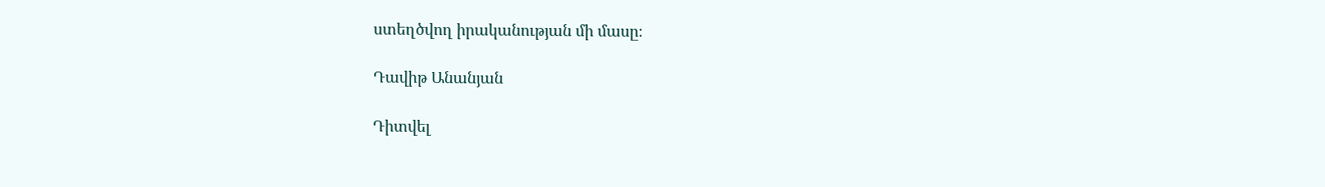ստեղծվող իրականության մի մասը։

Դավիթ Անանյան

Դիտվել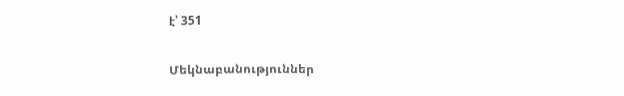է՝ 351

Մեկնաբանություններ